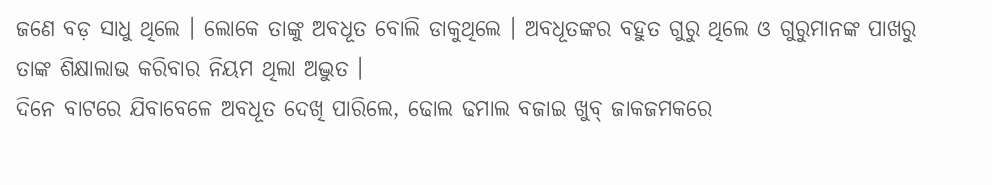ଜଣେ ବଡ଼ ସାଧୁ ଥିଲେ । ଲୋକେ ତାଙ୍କୁ ଅବଧୂତ ବୋଲି ଡାକୁଥିଲେ । ଅବଧୂତଙ୍କର ବହୁତ ଗୁରୁ ଥିଲେ ଓ ଗୁରୁମାନଙ୍କ ପାଖରୁ ତାଙ୍କ ଶିକ୍ଷାଲାଭ କରିବାର ନିୟମ ଥିଲା ଅଦ୍ଭୁତ ।
ଦିନେ ବାଟରେ ଯିବାବେଳେ ଅବଧୂତ ଦେଖି ପାରିଲେ, ଢୋଲ ଢମାଲ ବଜାଇ ଖୁବ୍ ଜାକଜମକରେ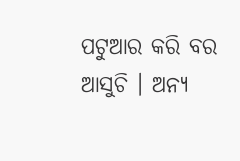ପଟୁଆର କରି ବର ଆସୁଚି । ଅନ୍ୟ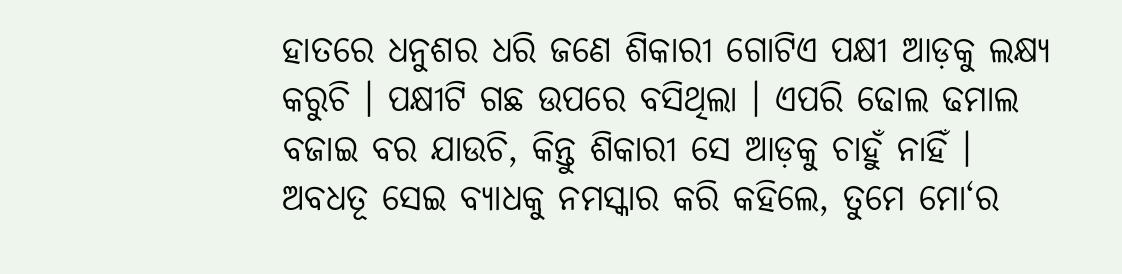ହାତରେ ଧନୁଶର ଧରି ଜଣେ ଶିକାରୀ ଗୋଟିଏ ପକ୍ଷୀ ଆଡ଼କୁ ଲକ୍ଷ୍ୟ କରୁଚି । ପକ୍ଷୀଟି ଗଛ ଉପରେ ବସିଥିଲା । ଏପରି ଢୋଲ ଢମାଲ ବଜାଇ ବର ଯାଉଚି, କିନ୍ତୁ ଶିକାରୀ ସେ ଆଡ଼କୁ ଚାହୁଁ ନାହିଁ ।
ଅବଧତୂ ସେଇ ବ୍ୟାଧକୁ ନମସ୍କାର କରି କହିଲେ, ତୁମେ ମୋ‘ର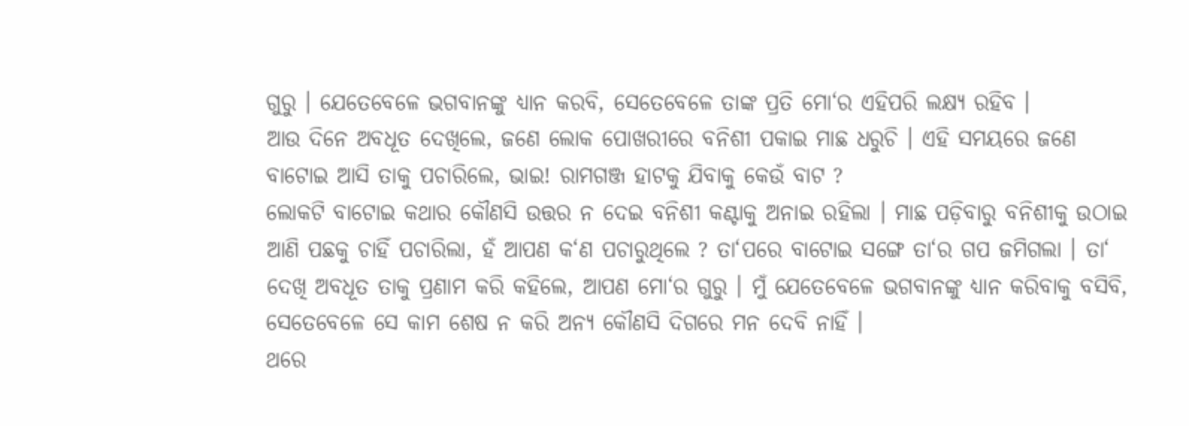ଗୁରୁ । ଯେତେବେଳେ ଭଗବାନଙ୍କୁ ଧ୍ୟାନ କରବି, ସେତେବେଳେ ତାଙ୍କ ପ୍ରତି ମୋ‘ର ଏହିପରି ଲକ୍ଷ୍ୟ ରହିବ ।
ଆଉ ଦିନେ ଅବଧୂତ ଦେଖିଲେ, ଜଣେ ଲୋକ ପୋଖରୀରେ ବନିଶୀ ପକାଇ ମାଛ ଧରୁଚି । ଏହି ସମୟରେ ଜଣେ ବାଟୋଇ ଆସି ତାକୁ ପଚାରିଲେ, ଭାଇ! ରାମଗଞ୍ଜ ହାଟକୁ ଯିବାକୁ କେଉଁ ବାଟ ?
ଲୋକଟି ବାଟୋଇ କଥାର କୌଣସି ଉତ୍ତର ନ ଦେଇ ବନିଶୀ କଣ୍ଟାକୁ ଅନାଇ ରହିଲା । ମାଛ ପଡ଼ିବାରୁ ବନିଶୀକୁ ଉଠାଇ ଆଣି ପଛକୁ ଚାହିଁ ପଚାରିଲା, ହଁ ଆପଣ କ‘ଣ ପଚାରୁଥିଲେ ? ତା‘ପରେ ବାଟୋଇ ସଙ୍ଗେ ତା‘ର ଗପ ଜମିଗଲା । ତା‘ ଦେଖି ଅବଧୂତ ତାକୁ ପ୍ରଣାମ କରି କହିଲେ, ଆପଣ ମୋ‘ର ଗୁରୁ । ମୁଁ ଯେତେବେଳେ ଭଗବାନଙ୍କୁ ଧ୍ୟାନ କରିବାକୁ ବସିବି, ସେତେବେଳେ ସେ କାମ ଶେଷ ନ କରି ଅନ୍ୟ କୌଣସି ଦିଗରେ ମନ ଦେବି ନାହିଁ ।
ଥରେ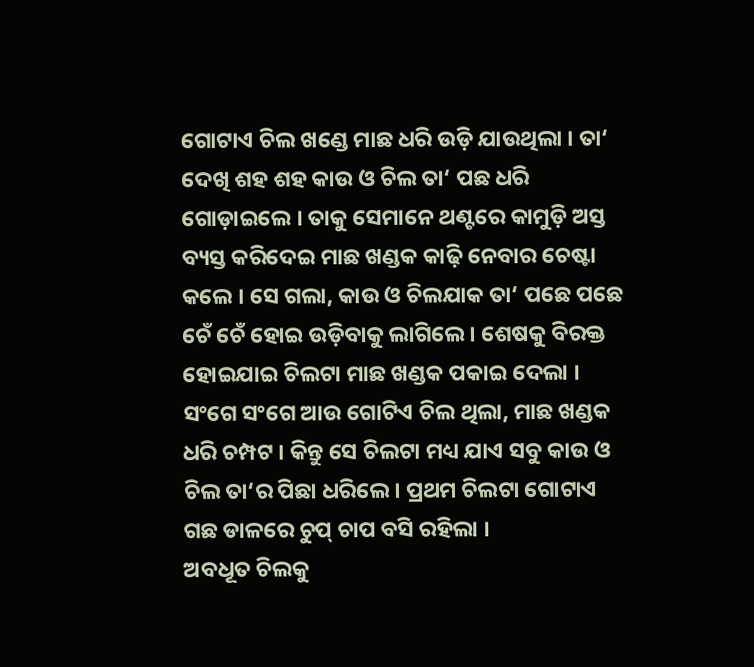ଗୋଟାଏ ଚିଲ ଖଣ୍ଡେ ମାଛ ଧରି ଉଡ଼ି ଯାଉଥିଲା । ତା‘ ଦେଖି ଶହ ଶହ କାଉ ଓ ଚିଲ ତା‘ ପଛ ଧରି ଗୋଡ଼ାଇଲେ । ତାକୁ ସେମାନେ ଥଣ୍ଟରେ କାମୁଡ଼ି ଅସ୍ତ ବ୍ୟସ୍ତ କରିଦେଇ ମାଛ ଖଣ୍ଡକ କାଢ଼ି ନେବାର ଚେଷ୍ଟା କଲେ । ସେ ଗଲା, କାଉ ଓ ଚିଲଯାକ ତା‘ ପଛେ ପଛେ ଚେଁ ଚେଁ ହୋଇ ଉଡ଼ିବାକୁ ଲାଗିଲେ । ଶେଷକୁ ବିରକ୍ତ ହୋଇଯାଇ ଚିଲଟା ମାଛ ଖଣ୍ଡକ ପକାଇ ଦେଲା । ସଂଗେ ସଂଗେ ଆଉ ଗୋଟିଏ ଚିଲ ଥିଲା, ମାଛ ଖଣ୍ଡକ ଧରି ଚମ୍ପଟ । କିନ୍ତୁ ସେ ଚିଲଟା ମଧ୍ୟ ଯାଏ ସବୁ କାଉ ଓ ଚିଲ ତା‘ର ପିଛା ଧରିଲେ । ପ୍ରଥମ ଚିଲଟା ଗୋଟାଏ ଗଛ ଡାଳରେ ଚୁପ୍ ଚାପ ବସି ରହିଲା ।
ଅବଧୂତ ଚିଲକୁ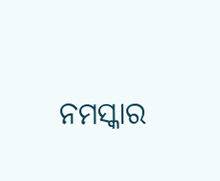ନମସ୍କାର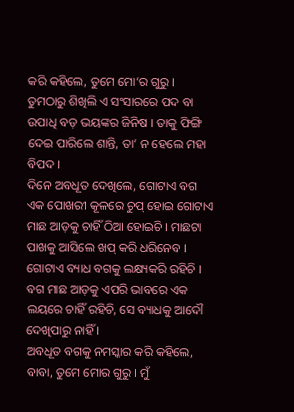କରି କହିଲେ, ତୁମେ ମୋ‘ର ଗୁରୁ । ତୁମଠାରୁ ଶିଖିଲି ଏ ସଂସାରରେ ପଦ ବା ଉପାଧି ବଡ଼ ଭୟଙ୍କର ଜିନିଷ । ତାକୁ ଫିଙ୍ଗି ଦେଇ ପାରିଲେ ଶାନ୍ତି, ତା‘ ନ ହେଲେ ମହା ବିପଦ ।
ଦିନେ ଅବଧୂତ ଦେଖିଲେ, ଗୋଟାଏ ବଗ ଏକ ପୋଖରୀ କୂଳରେ ଚୁପ୍ ହୋଇ ଗୋଟାଏ ମାଛ ଆଡ଼କୁ ଚାହିଁ ଠିଆ ହୋଇଚି । ମାଛଟା ପାଖକୁ ଆସିଲେ ଖପ୍ କରି ଧରିନେବ । ଗୋଟାଏ ବ୍ୟାଧ ବଗକୁ ଲକ୍ଷ୍ୟକରି ରହିଚି । ବଗ ମାଛ ଆଡ଼କୁ ଏପରି ଭାବରେ ଏକ ଲୟରେ ଚାହିଁ ରହିଚି, ସେ ବ୍ୟାଧକୁ ଆଦୌ ଦେଖିପାରୁ ନାହିଁ ।
ଅବଧୂତ ବଗକୁ ନମସ୍କାର କରି କହିଲେ, ବାବା, ତୁମେ ମୋର ଗୁରୁ । ମୁଁ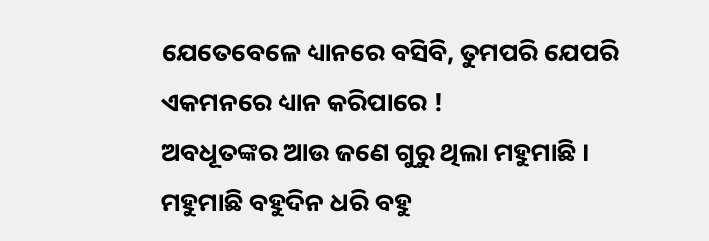ଯେତେବେଳେ ଧ୍ୟାନରେ ବସିବି, ତୁମପରି ଯେପରି ଏକମନରେ ଧ୍ୟାନ କରିପାରେ !
ଅବଧୂତଙ୍କର ଆଉ ଜଣେ ଗୁରୁ ଥିଲା ମହୁମାଛି । ମହୁମାଛି ବହୁଦିନ ଧରି ବହୁ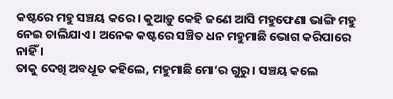କଷ୍ଟରେ ମହୁ ସଞ୍ଚୟ କରେ । କୁଆଡ଼ୁ କେହି ଜଣେ ଆସି ମହୁଫେଣା ଭାଙ୍ଗି ମହୁ ନେଇ ଚାଲିଯାଏ । ଅନେକ କଷ୍ଟରେ ସଞ୍ଚିତ ଧନ ମହୁମାଛି ଭୋଗ କରିପାରେ ନାହିଁ ।
ତାକୁ ଦେଖି ଅବଧୂତ କହିଲେ, ମହୁମାଛି ମୋ‘ର ଗୁରୁ । ସଞ୍ଚୟ କଲେ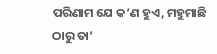ପରିଣାମ ଯେ କ‘ଣ ହୁଏ, ମହୁମାଛି ଠାରୁ ତା‘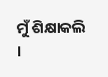ମୁଁ ଶିକ୍ଷାକଲି ।